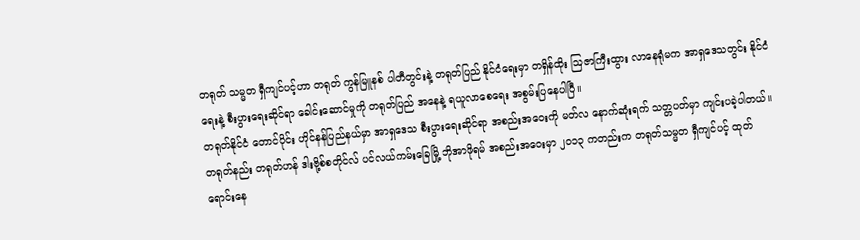တရုတ် သမ္မတ ရှီကျင်ပင့်ဟာ တရုတ် ကွန်မြူနစ် ပါတီတွင်းနဲ့ တရုတ်ပြည် နိုင်ငံရေးမှာ တရှိန်ထိုး ဩဇာကြီးထွား လာနေရုံမက အာရှဒေသတွင်း နိုင်ငံရေးနဲ့ စီးပွားရေးဆိုင်ရာ ခေါင်းဆောင်မှုကို တရုတ်ပြည် အနေနဲ့ ရယူလာစေရေး အစွမ်းပြနေပါပြီ။
တရုတ်နိုင်ငံ တောင်ပိုင်း ဟိုင်နန်ပြည်နယ်မှာ အာရှဒေသ စီးပွားရေးဆိုင်ရာ အစည်းအဝေးကို မတ်လ နောက်ဆုံးရက် သတ္တပတ်မှာ ကျင်းပခဲ့ပါတယ်။ တရုတ်နည်း တရုတ်ဟန် ဒါးဗို့စ်စတိုင်လ် ပင်လယ်ကမ်းခြေမြို့ ဘိုအာဖိုရမ် အစည်းအဝေးမှာ ၂၀၁၃ ကတည်းက တရုတ်သမ္မတ ရှီကျင်ပင့် ထုတ်ရောင်းနေ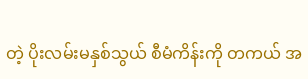တဲ့ ပိုးလမ်းမနှစ်သွယ် စီမံကိန်းကို တကယ် အ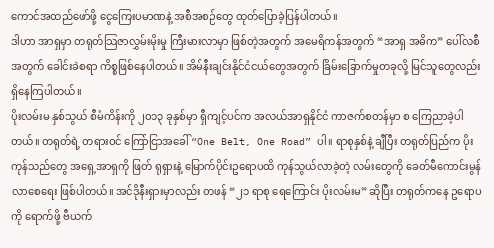ကောင်အထည်ဖော်ဖို့ ငွေကြေးပမာဏနဲ့ အစီအစဉ်တွေ ထုတ်ပြောခဲ့ပြန်ပါတယ်။
ဒါဟာ အာရှမှာ တရုတ်သြဇာလွှမ်းမိုးမှု ကြီးမားလာမှာ ဖြစ်တဲ့အတွက် အမေရိကန်အတွက် “အာရှ အဓိက” ပေါ်လစီအတွက် ခေါင်းခဲစရာ ကိစ္စဖြစ်နေပါတယ်။ အိမ်နီးချင်းနိုင်ငံငယ်တွေအတွက် ခြိမ်းခြောက်မှုတခုလို့ မြင်သူတွေလည်း ရှိနေကြပါတယ်။
ပိုးလမ်းမ နှစ်သွယ် စီမံကိန်းကို ၂၀၁၃ ခုနှစ်မှာ ရှီကျင့်ပင်က အလယ်အာရှနိုင်ငံ ကာဇက်စတန်မှာ စ ကြေညာခဲ့ပါတယ်။ တရုတ်ရဲ့ တရားဝင် ကြော်ငြာအခေါ် “One Belt, One Road” ပါ။ ရာစုနှစ်နဲ့ ချီပြီး တရုတ်ပြည်က ပိုးကုန်သည်တွေ အရှေ့အာရှကို ဖြတ် ရုရှားနဲ့ မြောက်ပိုင်းဥရောပထိ ကုန်သွယ်လာခဲ့တဲ့ လမ်းတွေကို ခေတ်မီကောင်းမွန်လာစေရေး ဖြစ်ပါတယ်။ အင်ဒိုနီးရှားမှာလည်း တဖန် “၂၁ ရာစု ရေကြောင်း ပိုးလမ်းမ” ဆိုပြီး တရုတ်ကနေ ဥရောပကို ရောက်ဖို့ ဗီယက်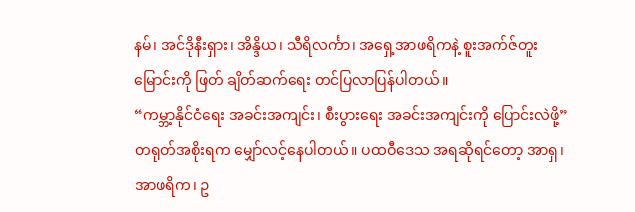နမ်၊ အင်ဒိုနီးရှား၊ အိန္ဒိယ၊ သီရိလင်္ကာ၊ အရှေ့အာဖရိကနဲ့ စူးအက်ဇ်တူးမြောင်းကို ဖြတ် ချိတ်ဆက်ရေး တင်ပြလာပြန်ပါတယ်။
“ကမ္ဘာ့နိုင်ငံရေး အခင်းအကျင်း၊ စီးပွားရေး အခင်းအကျင်းကို ပြောင်းလဲဖို့” တရုတ်အစိုးရက မျှော်လင့်နေပါတယ်။ ပထဝီဒေသ အရဆိုရင်တော့ အာရှ၊ အာဖရိက၊ ဥ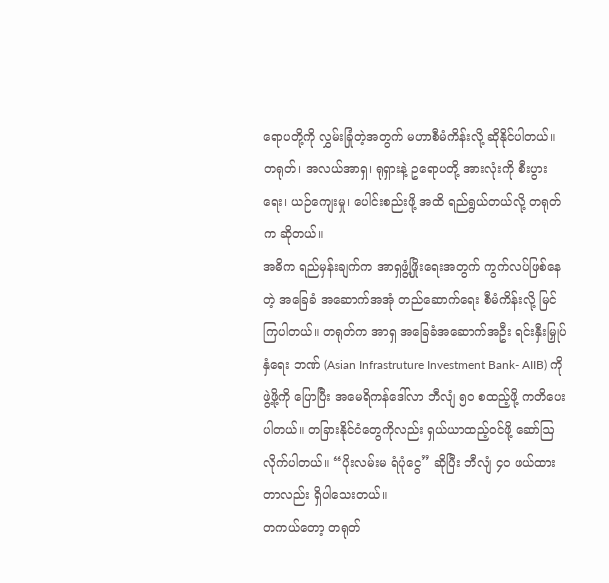ရောပတို့ကို လွှမ်းခြုံတဲ့အတွက် မဟာစီမံကိန်းလို့ ဆိုနိုင်ပါတယ်။ တရုတ်၊ အလယ်အာရှ၊ ရုရှားနဲ့ ဥရောပတို့ အားလုံးကို စီးပွားရေး၊ ယဉ်ကျေးမှု၊ ပေါင်းစည်းဖို့ အထိ ရည်ရွယ်တယ်လို့ တရုတ်က ဆိုတယ်။
အဓိက ရည်မှန်းချက်က အာရှဖွံ့ဖြိုးရေးအတွက် ကွက်လပ်ဖြစ်နေတဲ့ အခြေခံ အဆောက်အအုံ တည်ဆောက်ရေး စီမံကိန်းလို့ မြင်ကြပါတယ်။ တရုတ်က အာရှ အခြေခံအဆောက်အဦး ရင်းနှီးမြှုပ်နှံရေး ဘဏ် (Asian Infrastruture Investment Bank- AIIB) ကို ဖွဲ့ဖို့ကို ပြောပြီး အမေရိကန်ဒေါ်လာ ဘီလျံ ၅၀ စထည့်ဖို့ ကတိပေးပါတယ်။ တခြားနိုင်ငံတွေကိုလည်း ရှယ်ယာထည့်ဝင်ဖို့ ဆော်ဩလိုက်ပါတယ်။ “ပိုးလမ်းမ ရံပုံငွေ” ဆိုပြီး ဘီလျံ ၄၀ ဖယ်ထားတာလည်း ရှိပါသေးတယ်။
တကယ်တော့ တရုတ်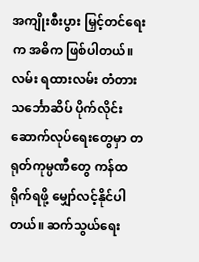အကျိုးစီးပွား မြှင့်တင်ရေးက အဓိက ဖြစ်ပါတယ်။ လမ်း ရထားလမ်း တံတား သင်္ဘောဆိပ် ပိုက်လိုင်း ဆောက်လုပ်ရေးတွေမှာ တရုတ်ကုမ္ပဏီတွေ ကန်ထရိုက်ရဖို့ မျှော်လင့်နိုင်ပါတယ်။ ဆက်သွယ်ရေး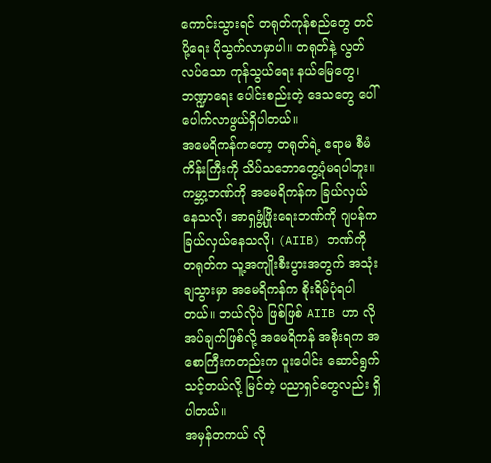ကောင်းသွားရင် တရုတ်ကုန်စည်တွေ တင်ပို့ရေး ပိုသွက်လာမှာပါ။ တရုတ်နဲ့ လွတ်လပ်သော ကုန်သွယ်ရေး နယ်မြေတွေ၊ ဘဏ္ဍာရေး ပေါင်းစည်းတဲ့ ဒေသတွေ ပေါ်ပေါက်လာဖွယ်ရှိပါတယ်။
အမေရိကန်ကတော့ တရုတ်ရဲ့ ဧရာမ စီမံကိန်းကြီးကို သိပ်သဘောတွေ့ပုံမရပါဘူး။ ကမ္ဘာ့ဘဏ်ကို အမေရိကန်က ခြယ်လှယ်နေသလို၊ အာရှဖွံ့ဖြိုးရေးဘဏ်ကို ဂျပန်က ခြယ်လှယ်နေသလို၊ (AIIB) ဘဏ်ကို တရုတ်က သူ့အကျိုးစီးပွားအတွက် အသုံးချသွားမှာ အမေရိကန်က စိုးရိမ်ပုံရပါတယ်။ ဘယ်လိုပဲ ဖြစ်ဖြစ် AIIB ဟာ လိုအပ်ချက်ဖြစ်လို့ အမေရိကန် အစိုးရက အစောကြီးကတည်းက ပူးပေါင်း ဆောင်ရွက်သင့်တယ်လို့ မြင်တဲ့ ပညာရှင်တွေလည်း ရှိပါတယ်။
အမှန်တကယ် လို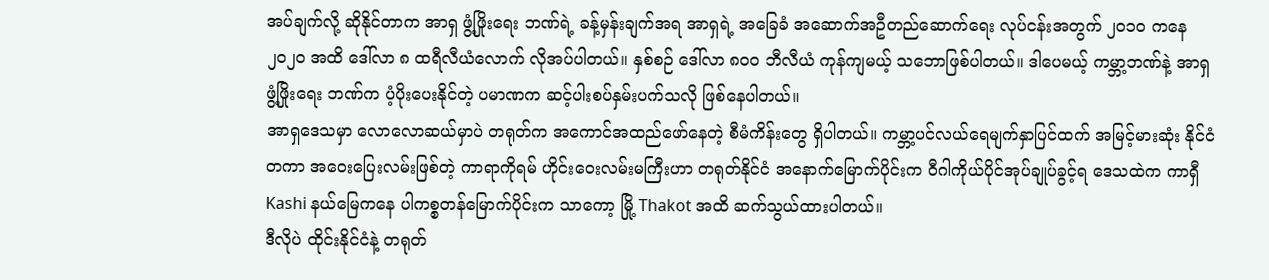အပ်ချက်လို့ ဆိုနိုင်တာက အာရှ ဖွံ့ဖြိုးရေး ဘဏ်ရဲ့ ခန့်မှန်းချက်အရ အာရှရဲ့ အခြေခံ အဆောက်အဦတည်ဆောက်ရေး လုပ်ငန်းအတွက် ၂၀၁၀ ကနေ ၂၀၂၀ အထိ ဒေါ်လာ ၈ ထရီလီယံလောက် လိုအပ်ပါတယ်။ နှစ်စဉ် ဒေါ်လာ ၈၀၀ ဘီလီယံ ကုန်ကျမယ့် သဘောဖြစ်ပါတယ်။ ဒါပေမယ့် ကမ္ဘာ့ဘဏ်နဲ့ အာရှ ဖွံ့ဖြိုးရေး ဘဏ်က ပံ့ပိုးပေးနိုင်တဲ့ ပမာဏက ဆင့်ပါးစပ်နှမ်းပက်သလို ဖြစ်နေပါတယ်။
အာရှဒေသမှာ လောလောဆယ်မှာပဲ တရုတ်က အကောင်အထည်ဖော်နေတဲ့ စီမံကိန်းတွေ ရှိပါတယ်။ ကမ္ဘာ့ပင်လယ်ရေမျက်နှာပြင်ထက် အမြင့်မားဆုံး နိုင်ငံတကာ အဝေးပြေးလမ်းဖြစ်တဲ့ ကာရာကိုရမ် ဟိုင်းဝေးလမ်းမကြီးဟာ တရုတ်နိုင်ငံ အနောက်မြောက်ပိုင်းက ဝီဂါကိုယ်ပိုင်အုပ်ချုပ်ခွင့်ရ ဒေသထဲက ကာရှီ Kashi နယ်မြေကနေ ပါကစ္စတန်မြောက်ပိုင်းက သာကော့ မြို့ Thakot အထိ ဆက်သွယ်ထားပါတယ်။
ဒီလိုပဲ ထိုင်းနိုင်ငံနဲ့ တရုတ်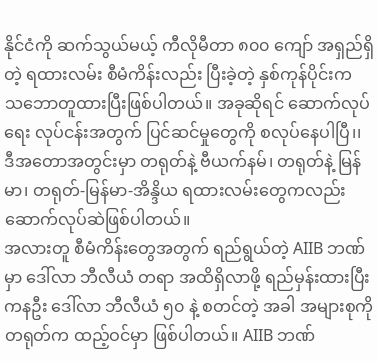နိုင်ငံကို ဆက်သွယ်မယ့် ကီလိုမီတာ ၈၀၀ ကျော် အရှည်ရှိတဲ့ ရထားလမ်း စီမံကိန်းလည်း ပြီးခဲ့တဲ့ နှစ်ကုန်ပိုင်းက သဘောတူထားပြီးဖြစ်ပါတယ်။ အခုဆိုရင် ဆောက်လုပ်ရေး လုပ်ငန်းအတွက် ပြင်ဆင်မှုတွေကို စလုပ်နေပါပြီ၊၊ ဒီအတောအတွင်းမှာ တရုတ်နဲ့ ဗီယက်နမ်၊ တရုတ်နဲ့ မြန်မာ၊ တရုတ်-မြန်မာ-အိန္ဒိယ ရထားလမ်းတွေကလည်း ဆောက်လုပ်ဆဲဖြစ်ပါတယ်။
အလားတူ စီမံကိန်းတွေအတွက် ရည်ရွယ်တဲ့ AIIB ဘဏ်မှာ ဒေါ်လာ ဘီလီယံ တရာ အထိရှိလာဖို့ ရည်မှန်းထားပြီး ကနဦး ဒေါ်လာ ဘီလီယံ ၅၀ နဲ့ စတင်တဲ့ အခါ အများစုကို တရုတ်က ထည့်ဝင်မှာ ဖြစ်ပါတယ်။ AIIB ဘဏ်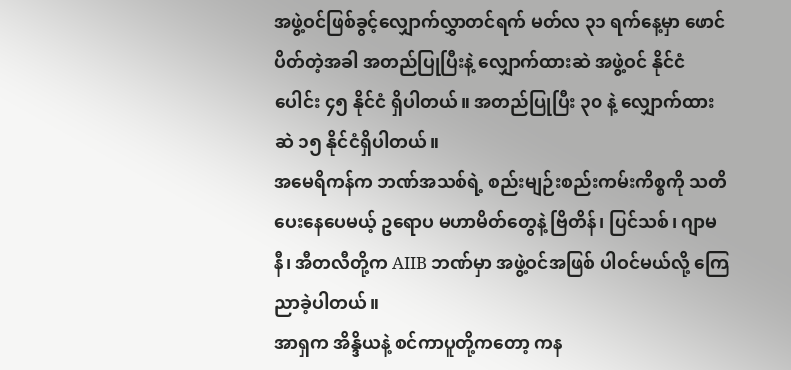အဖွဲ့ဝင်ဖြစ်ခွင့်လျှောက်လွှာတင်ရက် မတ်လ ၃၁ ရက်နေ့မှာ ဖောင်ပိတ်တဲ့အခါ အတည်ပြုပြီးနဲ့ လျှောက်ထားဆဲ အဖွဲ့ဝင် နိုင်ငံပေါင်း ၄၅ နိုင်ငံ ရှိပါတယ်။ အတည်ပြုပြီး ၃၀ နဲ့ လျှောက်ထားဆဲ ၁၅ နိုင်ငံရှိပါတယ်။
အမေရိကန်က ဘဏ်အသစ်ရဲ့ စည်းမျဉ်းစည်းကမ်းကိစ္စကို သတိပေးနေပေမယ့် ဥရောပ မဟာမိတ်တွေနဲ့ ဗြိတိန်၊ ပြင်သစ်၊ ဂျာမနီ၊ အီတလီတို့က AIIB ဘဏ်မှာ အဖွဲ့ဝင်အဖြစ် ပါဝင်မယ်လို့ ကြေညာခဲ့ပါတယ်။
အာရှက အိန္ဒိယနဲ့ စင်ကာပူတို့ကတော့ ကန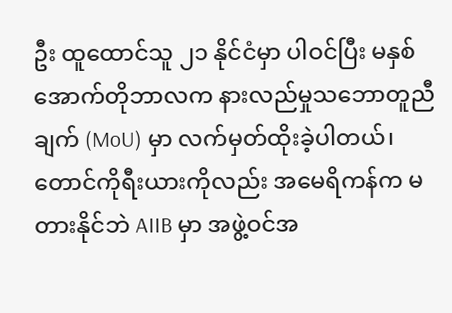ဦး ထူထောင်သူ ၂၁ နိုင်ငံမှာ ပါဝင်ပြီး မနှစ် အောက်တိုဘာလက နားလည်မှုသဘောတူညီချက် (MoU) မှာ လက်မှတ်ထိုးခဲ့ပါတယ်၊ တောင်ကိုရီးယားကိုလည်း အမေရိကန်က မတားနိုင်ဘဲ AIIB မှာ အဖွဲ့ဝင်အ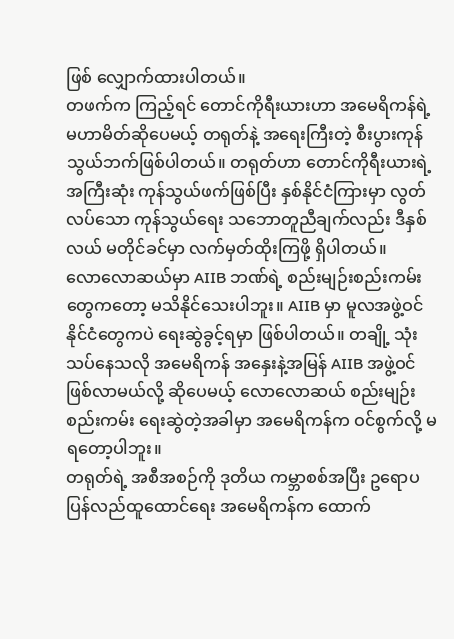ဖြစ် လျှောက်ထားပါတယ်။
တဖက်က ကြည့်ရင် တောင်ကိုရီးယားဟာ အမေရိကန်ရဲ့ မဟာမိတ်ဆိုပေမယ့် တရုတ်နဲ့ အရေးကြီးတဲ့ စီးပွားကုန်သွယ်ဘက်ဖြစ်ပါတယ်။ တရုတ်ဟာ တောင်ကိုရီးယားရဲ့ အကြီးဆုံး ကုန်သွယ်ဖက်ဖြစ်ပြီး နှစ်နိုင်ငံကြားမှာ လွတ်လပ်သော ကုန်သွယ်ရေး သဘောတူညီချက်လည်း ဒီနှစ်လယ် မတိုင်ခင်မှာ လက်မှတ်ထိုးကြဖို့ ရှိပါတယ်။
လောလောဆယ်မှာ AIIB ဘဏ်ရဲ့ စည်းမျဉ်းစည်းကမ်းတွေကတော့ မသိနိုင်သေးပါဘူး။ AIIB မှာ မူလအဖွဲ့ဝင်နိုင်ငံတွေကပဲ ရေးဆွဲခွင့်ရမှာ ဖြစ်ပါတယ်။ တချို့ သုံးသပ်နေသလို အမေရိကန် အနှေးနဲ့အမြန် AIIB အဖွဲ့ဝင်ဖြစ်လာမယ်လို့ ဆိုပေမယ့် လောလောဆယ် စည်းမျဉ်းစည်းကမ်း ရေးဆွဲတဲ့အခါမှာ အမေရိကန်က ဝင်စွက်လို့ မရတော့ပါဘူး။
တရုတ်ရဲ့ အစီအစဉ်ကို ဒုတိယ ကမ္ဘာစစ်အပြီး ဥရောပ ပြန်လည်ထူထောင်ရေး အမေရိကန်က ထောက်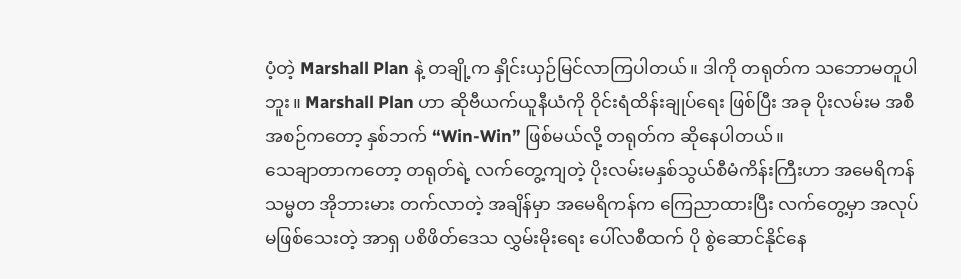ပံ့တဲ့ Marshall Plan နဲ့ တချို့က နှိုင်းယှဉ်မြင်လာကြပါတယ်။ ဒါကို တရုတ်က သဘောမတူပါဘူး။ Marshall Plan ဟာ ဆိုဗီယက်ယူနီယံကို ဝိုင်းရံထိန်းချုပ်ရေး ဖြစ်ပြီး အခု ပိုးလမ်းမ အစီအစဉ်ကတော့ နှစ်ဘက် “Win-Win” ဖြစ်မယ်လို့ တရုတ်က ဆိုနေပါတယ်။
သေချာတာကတော့ တရုတ်ရဲ့ လက်တွေ့ကျတဲ့ ပိုးလမ်းမနှစ်သွယ်စီမံကိန်းကြီးဟာ အမေရိကန် သမ္မတ အိုဘားမား တက်လာတဲ့ အချိန်မှာ အမေရိကန်က ကြေညာထားပြီး လက်တွေ့မှာ အလုပ်မဖြစ်သေးတဲ့ အာရှ ပစိဖိတ်ဒေသ လွှမ်းမိုးရေး ပေါ်လစီထက် ပို စွဲဆောင်နိုင်နေ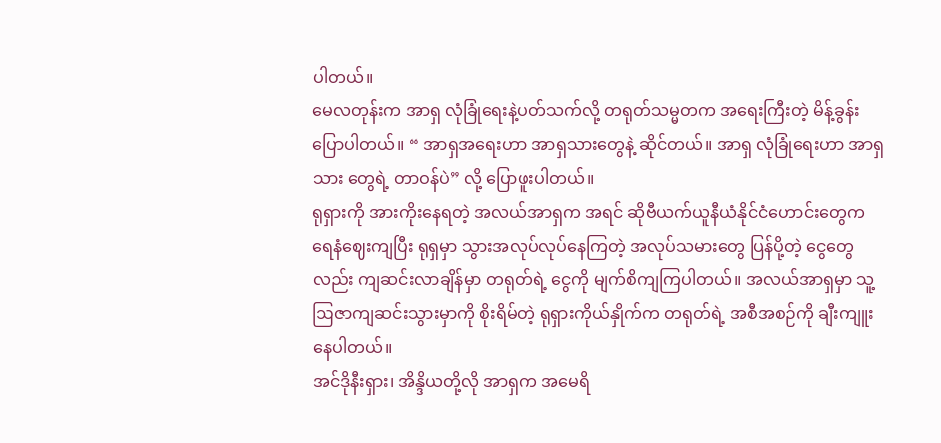ပါတယ်။
မေလတုန်းက အာရှ လုံခြုံရေးနဲ့ပတ်သက်လို့ တရုတ်သမ္မတက အရေးကြီးတဲ့ မိန့်ခွန်းပြောပါတယ်။ “ အာရှအရေးဟာ အာရှသားတွေနဲ့ ဆိုင်တယ်။ အာရှ လုံခြုံရေးဟာ အာရှသား တွေရဲ့ တာဝန်ပဲ” လို့ ပြောဖူးပါတယ်။
ရုရှားကို အားကိုးနေရတဲ့ အလယ်အာရှက အရင် ဆိုဗီယက်ယူနီယံနိုင်ငံဟောင်းတွေက ရေနံဈေးကျပြီး ရုရှမှာ သွားအလုပ်လုပ်နေကြတဲ့ အလုပ်သမားတွေ ပြန်ပို့တဲ့ ငွေတွေလည်း ကျဆင်းလာချိန်မှာ တရုတ်ရဲ့ ငွေကို မျက်စိကျကြပါတယ်။ အလယ်အာရှမှာ သူ့ဩဇာကျဆင်းသွားမှာကို စိုးရိမ်တဲ့ ရုရှားကိုယ်နှိုက်က တရုတ်ရဲ့ အစီအစဉ်ကို ချီးကျူးနေပါတယ်။
အင်ဒိုနီးရှား၊ အိန္ဒိယတို့လို အာရှက အမေရိ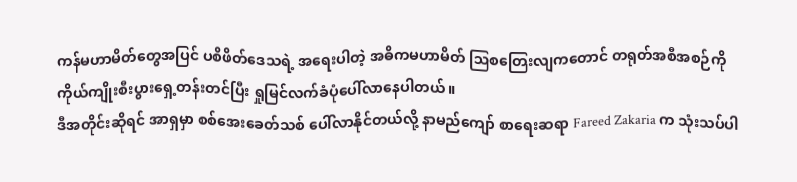ကန်မဟာမိတ်တွေအပြင် ပစိဖိတ်ဒေသရဲ့ အရေးပါတဲ့ အဓိကမဟာမိတ် ဩစတြေးလျကတောင် တရုတ်အစီအစဉ်ကို ကိုယ်ကျိုးစီးပွားရှေ့တန်းတင်ပြီး ရှုမြင်လက်ခံပုံပေါ်လာနေပါတယ်။
ဒီအတိုင်းဆိုရင် အာရှမှာ စစ်အေးခေတ်သစ် ပေါ်လာနိုင်တယ်လို့ နာမည်ကျော် စာရေးဆရာ Fareed Zakaria က သုံးသပ်ပါ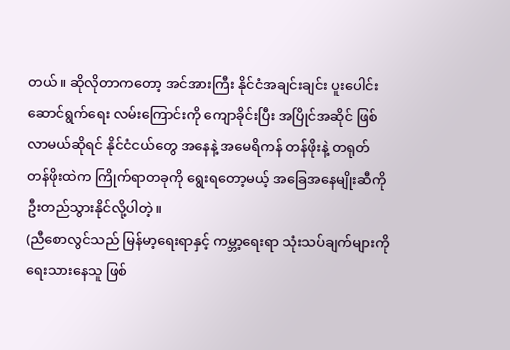တယ်။ ဆိုလိုတာကတော့ အင်အားကြီး နိုင်ငံအချင်းချင်း ပူးပေါင်းဆောင်ရွက်ရေး လမ်းကြောင်းကို ကျောခိုင်းပြီး အပြိုင်အဆိုင် ဖြစ်လာမယ်ဆိုရင် နိုင်ငံငယ်တွေ အနေနဲ့ အမေရိကန် တန်ဖိုးနဲ့ တရုတ် တန်ဖိုးထဲက ကြိုက်ရာတခုကို ရွေးရတော့မယ့် အခြေအနေမျိုးဆီကို ဦးတည်သွားနိုင်လို့ပါတဲ့။
(ညီစောလွင်သည် မြန်မာ့ရေးရာနှင့် ကမ္ဘာ့ရေးရာ သုံးသပ်ချက်များကို ရေးသားနေသူ ဖြစ်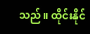သည်။ ထိုင်းနိုင်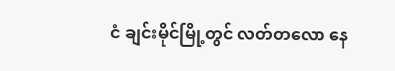ငံ ချင်းမိုင်မြို့တွင် လတ်တလော နေ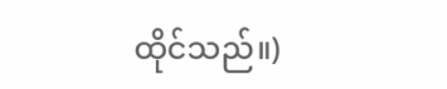ထိုင်သည်။)